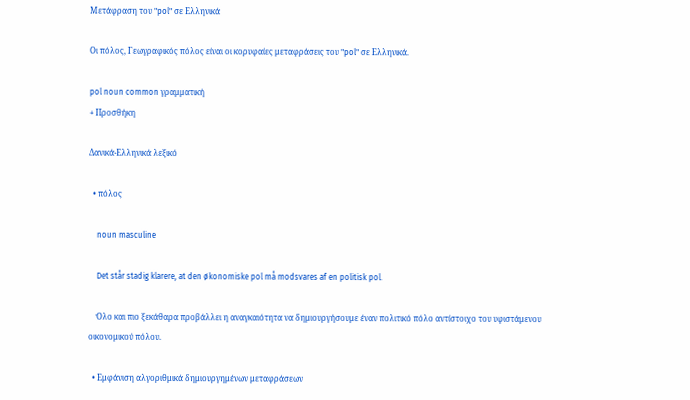Μετάφραση του "pol" σε Ελληνικά

Οι πόλος, Γεωγραφικός πόλος είναι οι κορυφαίες μεταφράσεις του "pol" σε Ελληνικά.

pol noun common γραμματική
+ Προσθήκη

Δανικά-Ελληνικά λεξικό

  • πόλος

    noun masculine

    Det står stadig klarere, at den økonomiske pol må modsvares af en politisk pol.

    Όλο και πιο ξεκάθαρα προβάλλει η αναγκαιότητα να δημιουργήσουμε έναν πολιτικό πόλο αντίστοιχο του υφιστάμενου οικονομικού πόλου.

  • Εμφάνιση αλγοριθμικά δημιουργημένων μεταφράσεων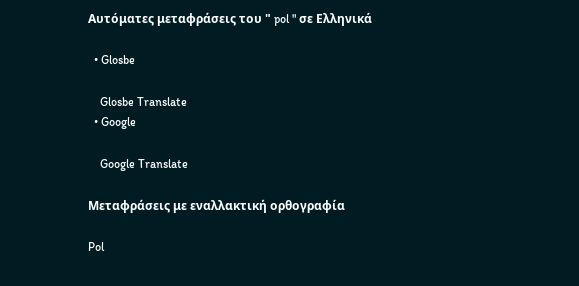Αυτόματες μεταφράσεις του " pol " σε Ελληνικά

  • Glosbe

    Glosbe Translate
  • Google

    Google Translate

Μεταφράσεις με εναλλακτική ορθογραφία

Pol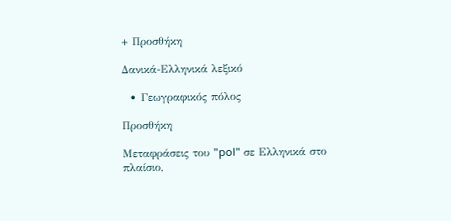+ Προσθήκη

Δανικά-Ελληνικά λεξικό

  • Γεωγραφικός πόλος

Προσθήκη

Μεταφράσεις του "pol" σε Ελληνικά στο πλαίσιο,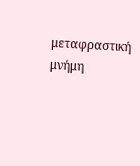μεταφραστική μνήμη